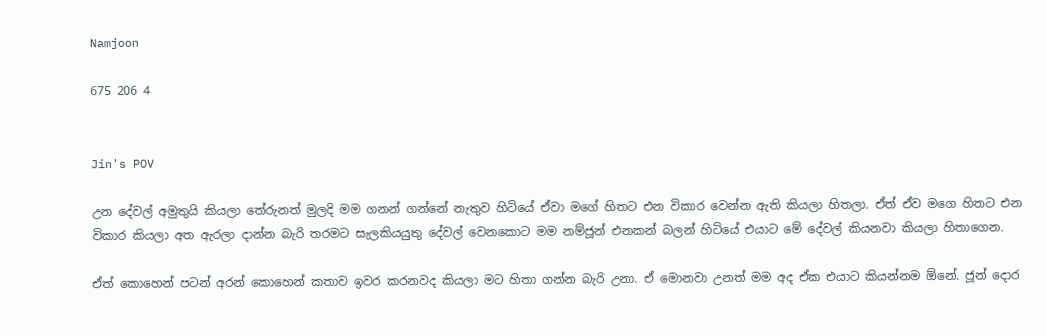Namjoon

675 206 4


Jin's POV

උන දේවල් අමුතුයි කියලා තේරුනත් මුලදි මම ගනන් ගන්නේ නැතුව හිටියේ ඒවා මගේ හිතට එන විකාර වෙන්න ඇති කියලා හිතලා. ඒත් ඒව මගෙ හිතට එන විකාර කියලා අත ඇරලා දාන්න බැරි තරමට සැලකියයුතු දේවල් වෙනකොට මම නම්ජූන් එනකන් බලන් හිටියේ එයාට මේ දේවල් කියනවා කියලා හිතාගෙන.

ඒත් කොහෙන් පටන් අරන් කොහෙන් කතාව ඉවර කරනවද කියලා මට හිතා ගන්න බැරි උනා. ඒ මොනවා උනත් මම අද ඒක එයාට කියන්නම ඕනේ. ජූන් දොර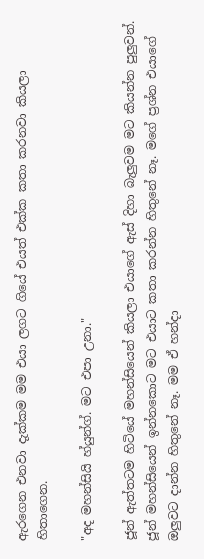ඇරගෙන එනවා දැක්කම මම එයා ලගට ගියේ එයත් එක්ක කතා කරනවා කියලා හිතාගෙන.

"අද මහන්සියි හ්යුන්ග්. මට එපා උනා."

ජූන් ඇත්තටම හිටියේ මහන්සියෙන් කියලා එයාගේ ඇස් දිහා බැලුවම මට කියන්න පුලුවන්. ජූන් මහන්සියෙන් ඉන්නකොට මට එයාට කතා කරන්න හිතුනේ නෑ. මගේ ප්‍රශ්න එයාගේ ඔලුවට දාන්න හිතුනේ නෑ. මම ඒ හන්දා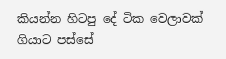කියන්න හිටපු දේ ටික වෙලාවක් ගියාට පස්සේ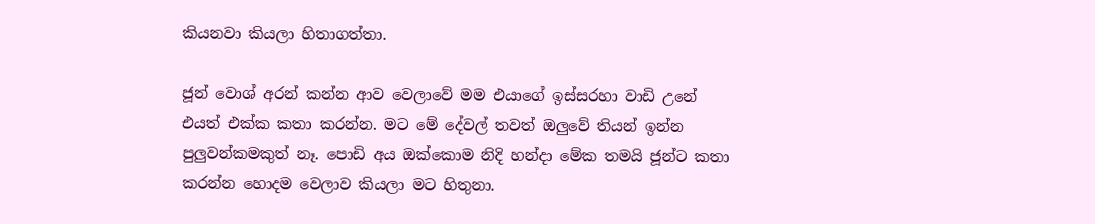කියනවා කියලා හිතාගත්තා.

ජූන් වොශ් අරන් කන්න ආව වෙලාවේ මම එයාගේ ඉස්සරහා වාඩි උනේ එයත් එක්ක කතා කරන්න. මට මේ දේවල් තවත් ඔලුවේ තියන් ඉන්න පුලුවන්කමකුත් නෑ. පොඩි අය ඔක්කොම නිදි හන්දා මේක තමයි ජූන්ට කතා කරන්න හොදම වෙලාව කියලා මට හිතුනා.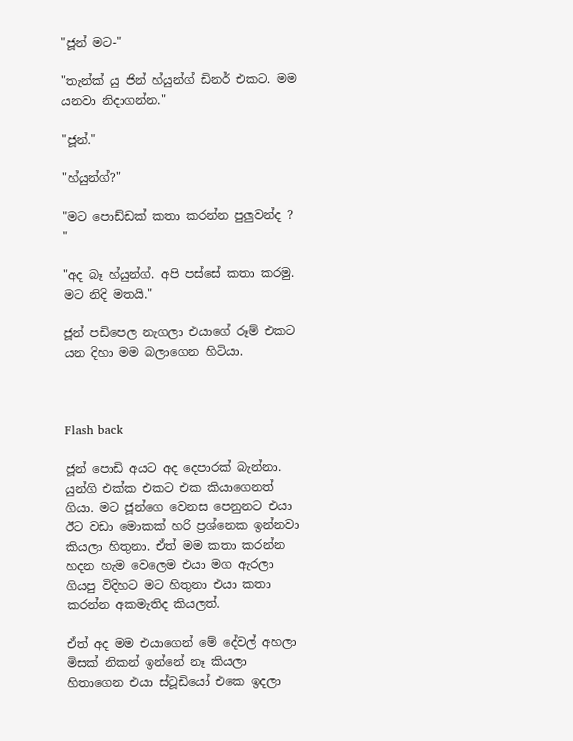"ජූන් මට-"

"තැන්ක් යු ජින් හ්යුන්ග් ඩිනර් එකට. මම යනවා නිදාගන්න."

"ජූන්."

"හ්යුන්ග්?"

"මට පොඩ්ඩක් කතා කරන්න පුලුවන්ද ? "

"අද බෑ හ්යුන්ග්. අපි පස්සේ කතා කරමු. මට නිදි මතයි."

ජූන් පඩිපෙල නැගලා එයාගේ රූම් එකට යන දිහා මම බලාගෙන හිටියා.



Flash back

ජූන් පොඩි අයට අද දෙපාරක් බැන්නා. යුන්ගි එක්ක එකට එක කියාගෙනත් ගියා. මට ජූන්ගෙ වෙනස පෙනුනට එයා ඊට වඩා මොකක් හරි ප්‍රශ්නෙක ඉන්නවා කියලා හිතුනා. ඒත් මම කතා කරන්න හදන හැම වෙලෙම එයා මග ඇරලා ගියපු විදිහට මට හිතුනා එයා කතා කරන්න අකමැතිද කියලත්.

ඒත් අද මම එයාගෙන් මේ දේවල් අහලා මිසක් නිකන් ඉන්නේ නෑ කියලා හිතාගෙන එයා ස්ටූඩියෝ එකෙ ඉදලා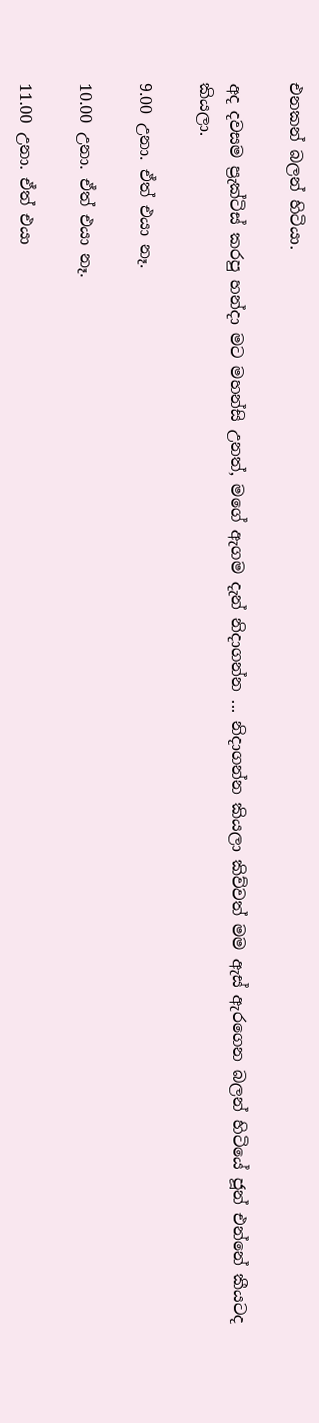එනකන් බලන් හිටියා.

අද දවසම ප්‍රැක්ටිස් කරපු හන්දා මට මහන්සි උනත්, මගේ ඇගම දැන් නිදාගන්න ... නිදාගන්න කියලා කිව්වත් මම ඇස් ඇරගෙන බලන් හිටියේ ජූන් එන්නේ කීයටද කියලා.

9.00 උනා. ඒත් එයා නෑ.

10.00 උනා. ඒත් එයා නෑ.

11.00 උනා. ඒත් එයා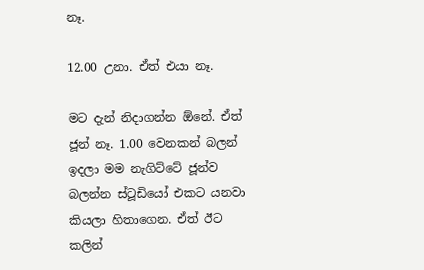නෑ.

12.00 උනා. ඒත් එයා නෑ.

මට දැන් නිදාගන්න ඕනේ. ඒත් ජූන් නෑ. 1.00 වෙනකන් බලන් ඉදලා මම නැගිට්ටේ ජූන්ව බලන්න ස්ටූඩියෝ එකට යනවා කියලා හිතාගෙන. ඒත් ඊට කලින්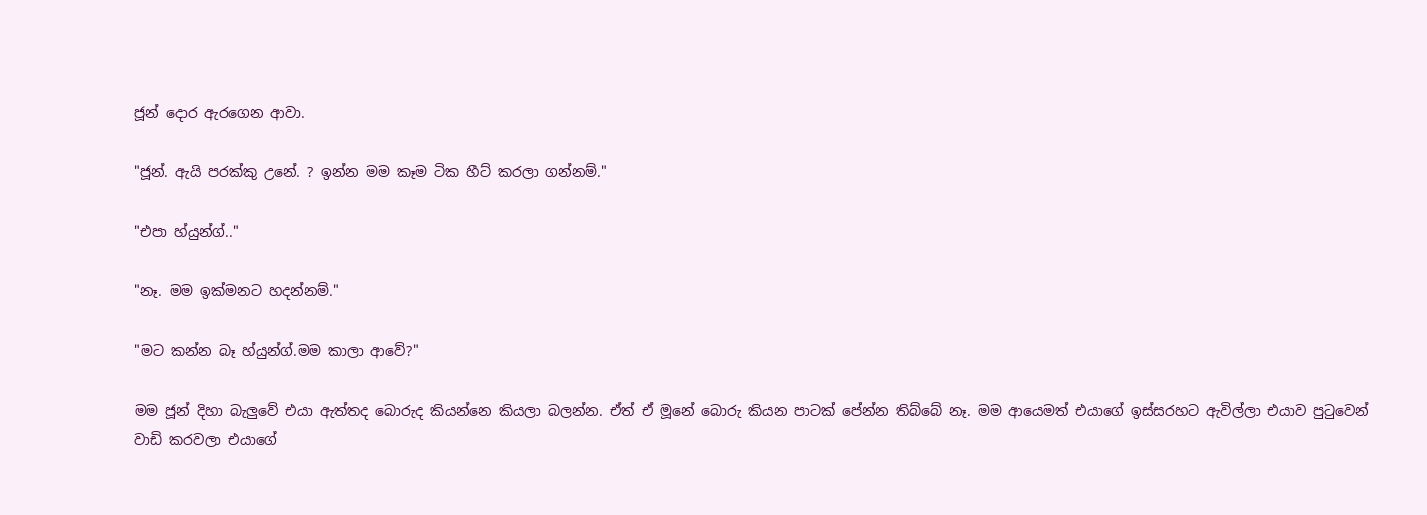ජූන් දොර ඇරගෙන ආවා.

"ජූන්. ඇයි පරක්කු උනේ. ? ඉන්න මම කෑම ටික හීට් කරලා ගන්නම්."

"එපා හ්යුන්ග්.."

"නෑ. මම ඉක්මනට හදන්නම්."

"මට කන්න බෑ හ්යුන්ග්.මම කාලා ආවේ?"

මම ජූන් දිහා බැලුවේ එයා ඇත්තද බොරුද කියන්නෙ කියලා බලන්න. ඒත් ඒ මූනේ බොරු කියන පාටක් පේන්න තිබ්බේ නෑ. මම ආයෙමත් එයාගේ ඉස්සරහට ඇවිල්ලා එයාව පුටුවෙන් වාඩි කරවලා එයාගේ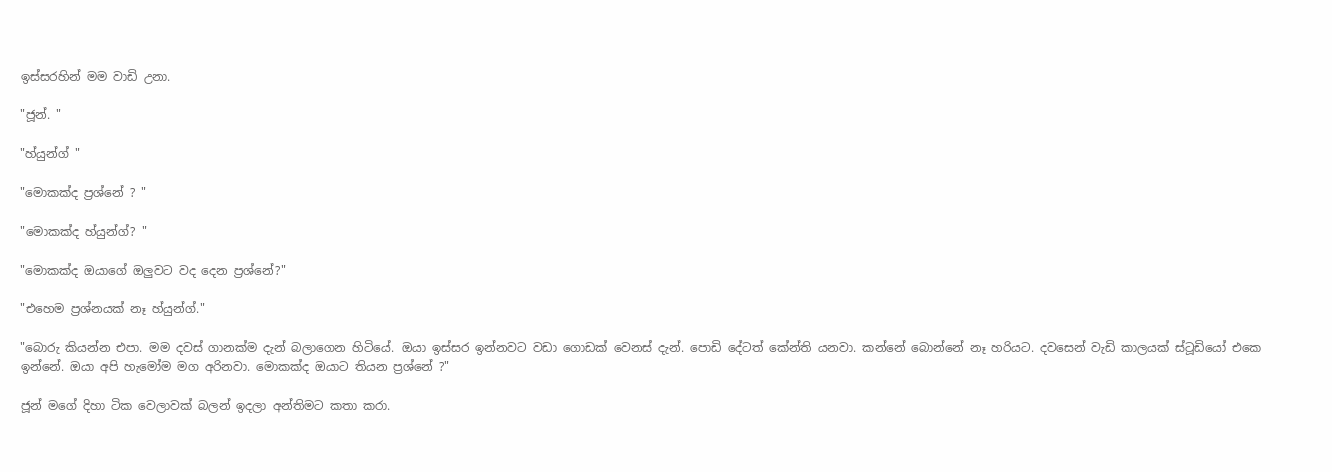ඉස්සරහින් මම වාඩි උනා.

"ජූන්. "

"හ්යුන්ග් "

"මොකක්ද ප්‍රශ්නේ ? "

"මොකක්ද හ්යුන්ග්? "

"මොකක්ද ඔයාගේ ඔලුවට වද දෙන ප්‍රශ්නේ?"

"එහෙම ප්‍රශ්නයක් නෑ හ්යුන්ග්."

"බොරු කියන්න එපා. මම දවස් ගානක්ම දැන් බලාගෙන හිටියේ. ඔයා ඉස්සර ඉන්නවට වඩා ගොඩක් වෙනස් දැන්. පොඩි දේටත් කේන්ති යනවා. කන්නේ බොන්නේ නෑ හරියට. දවසෙන් වැඩි කාලයක් ස්ටූඩියෝ එකෙ ඉන්නේ. ඔයා අපි හැමෝම මග අරිනවා. මොකක්ද ඔයාට තියන ප්‍රශ්නේ ?"

ජූන් මගේ දිහා ටික වෙලාවක් බලන් ඉදලා අන්තිමට කතා කරා.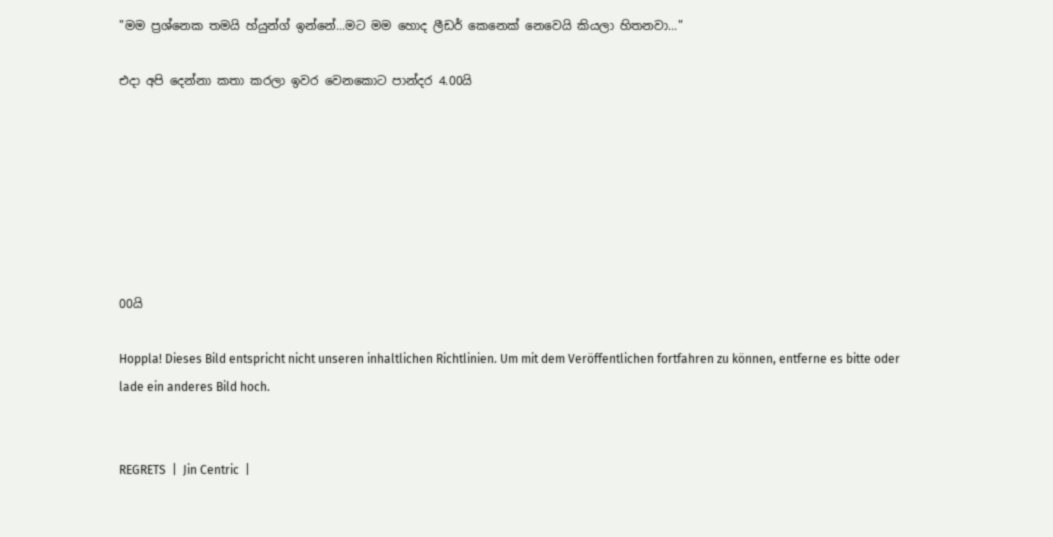"මම ප්‍රශ්නෙක තමයි හ්යුන්ග් ඉන්නේ...මට මම හොද ලීඩර් කෙනෙක් නෙවෙයි කියලා හිතනවා..."

එදා අපි දෙන්නා කතා කරලා ඉවර වෙනකොට පාන්දර 4.00යි







00යි

Hoppla! Dieses Bild entspricht nicht unseren inhaltlichen Richtlinien. Um mit dem Veröffentlichen fortfahren zu können, entferne es bitte oder lade ein anderes Bild hoch.


REGRETS  |  Jin Centric  |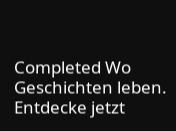Completed Wo Geschichten leben. Entdecke jetzt